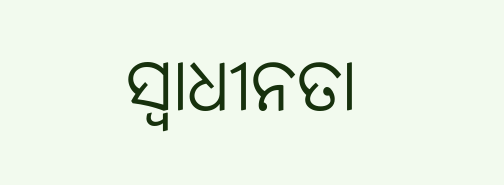ସ୍ୱାଧୀନତା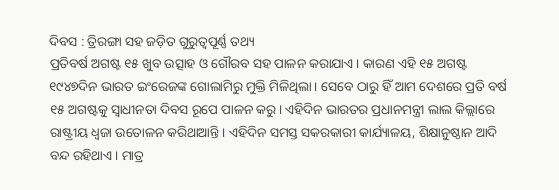ଦିବସ : ତ୍ରିରଙ୍ଗା ସହ ଜଡ଼ିତ ଗୁରୁତ୍ୱପୂର୍ଣ୍ଣ ତଥ୍ୟ
ପ୍ରତିବର୍ଷ ଅଗଷ୍ଟ ୧୫ ଖୁବ ଉତ୍ସାହ ଓ ଗୌରବ ସହ ପାଳନ କରାଯାଏ। କାରଣ ଏହି ୧୫ ଅଗଷ୍ଟ ୧୯୪୭ଦିନ ଭାରତ ଇଂରେଜଙ୍କ ଗୋଲାମିରୁ ମୁକ୍ତି ମିଳିଥିଲା। ସେବେ ଠାରୁ ହିଁ ଆମ ଦେଶରେ ପ୍ରତି ବର୍ଷ ୧୫ ଅଗଷ୍ଟକୁ ସ୍ୱାଧୀନତା ଦିବସ ରୂପେ ପାଳନ କରୁ। ଏହିଦିନ ଭାରତର ପ୍ରଧାନମନ୍ତ୍ରୀ ଲାଲ କିଲ୍ଲାରେ ରାଷ୍ଟ୍ରୀୟ ଧ୍ୱଜା ଉତୋଳନ କରିଥାଆନ୍ତି। ଏହିଦିନ ସମସ୍ତ ସକରକାରୀ କାର୍ଯ୍ୟାଳୟ, ଶିକ୍ଷାନୁଷ୍ଠାନ ଆଦି ବନ୍ଦ ରହିଥାଏ। ମାତ୍ର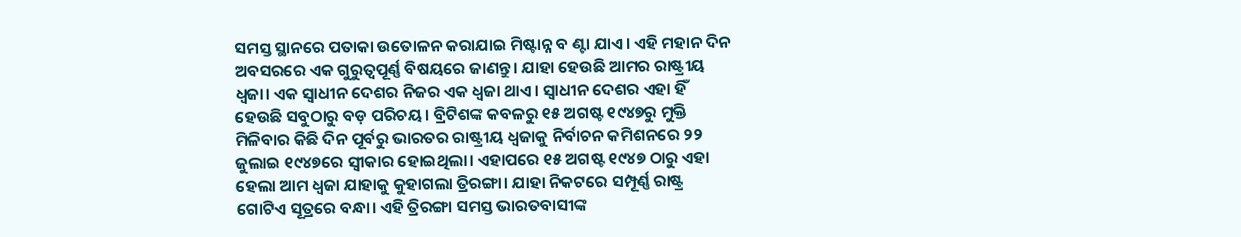ସମସ୍ତ ସ୍ଥାନରେ ପତାକା ଉତୋଳନ କରାଯାଇ ମିଷ୍ଟାନ୍ନ ବ ଣ୍ଟା ଯାଏ। ଏହି ମହାନ ଦିନ ଅବସରରେ ଏକ ଗୁରୁତ୍ୱପୂର୍ଣ୍ଣ ବିଷୟରେ ଜାଣନ୍ତୁ। ଯାହା ହେଉଛି ଆମର ରାଷ୍ଟ୍ରୀୟ ଧ୍ୱଜା। ଏକ ସ୍ୱାଧୀନ ଦେଶର ନିଜର ଏକ ଧ୍ୱଜା ଥାଏ। ସ୍ୱାଧୀନ ଦେଶର ଏହା ହିଁ ହେଉଛି ସବୁଠାରୁ ବଡ଼ ପରିଚୟ। ବ୍ରିଟିଶଙ୍କ କବଳରୁ ୧୫ ଅଗଷ୍ଟ ୧୯୪୭ରୁ ମୁକ୍ତି ମିଳିବାର କିଛି ଦିନ ପୂର୍ବରୁ ଭାରତର ରାଷ୍ଟ୍ରୀୟ ଧ୍ୱଜାକୁ ନିର୍ବାଚନ କମିଶନରେ ୨୨ ଜୁଲାଇ ୧୯୪୭ରେ ସ୍ୱୀକାର ହୋଇଥିଲା। ଏହାପରେ ୧୫ ଅଗଷ୍ଟ ୧୯୪୭ ଠାରୁ ଏହା ହେଲା ଆମ ଧ୍ୱଜା ଯାହାକୁ କୁହାଗଲା ତ୍ରିରଙ୍ଗା। ଯାହା ନିକଟରେ ସମ୍ପୂର୍ଣ୍ଣ ରାଷ୍ଟ୍ର ଗୋଟିଏ ସୂତ୍ରରେ ବନ୍ଧା। ଏହି ତ୍ରିରଙ୍ଗା ସମସ୍ତ ଭାରତବାସୀଙ୍କ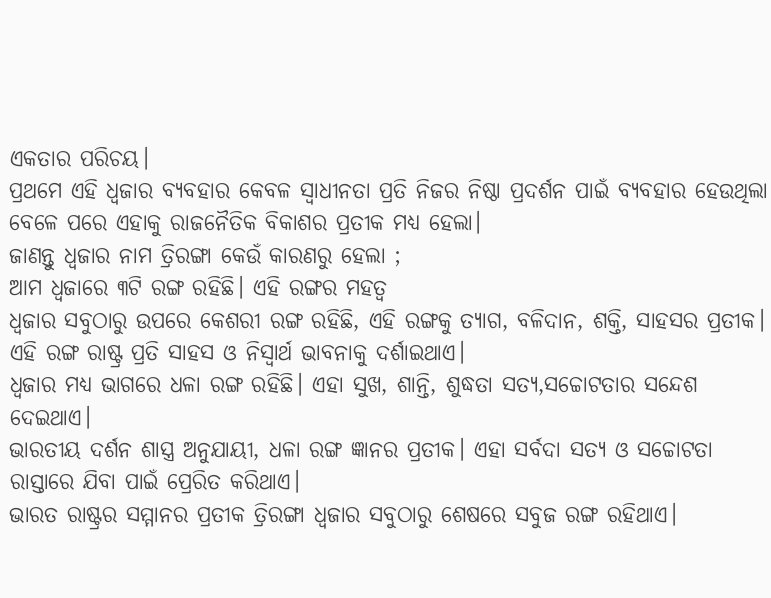ଏକତାର ପରିଚୟ।
ପ୍ରଥମେ ଏହି ଧ୍ୱଜାର ବ୍ୟବହାର କେବଳ ସ୍ୱାଧୀନତା ପ୍ରତି ନିଜର ନିଷ୍ଠା ପ୍ରଦର୍ଶନ ପାଇଁ ବ୍ୟବହାର ହେଉଥିଲା ବେଳେ ପରେ ଏହାକୁ ରାଜନୈତିକ ବିକାଶର ପ୍ରତୀକ ମଧ୍ୟ ହେଲା।
ଜାଣନ୍ତୁ ଧ୍ୱଜାର ନାମ ତ୍ରିରଙ୍ଗା କେଉଁ କାରଣରୁ ହେଲା ;
ଆମ ଧ୍ୱଜାରେ ୩ଟି ରଙ୍ଗ ରହିଛି। ଏହି ରଙ୍ଗର ମହତ୍ୱ
ଧ୍ୱଜାର ସବୁଠାରୁ ଉପରେ କେଶରୀ ରଙ୍ଗ ରହିଛି, ଏହି ରଙ୍ଗକୁ ତ୍ୟାଗ, ବଳିଦାନ, ଶକ୍ତି, ସାହସର ପ୍ରତୀକ। ଏହି ରଙ୍ଗ ରାଷ୍ଟ୍ର ପ୍ରତି ସାହସ ଓ ନିସ୍ୱାର୍ଥ ଭାବନାକୁ ଦର୍ଶାଇଥାଏ।
ଧ୍ୱଜାର ମଧ୍ୟ ଭାଗରେ ଧଳା ରଙ୍ଗ ରହିଛି। ଏହା ସୁଖ, ଶାନ୍ତି, ଶୁଦ୍ଧତା ସତ୍ୟ,ସଚ୍ଚୋଟତାର ସନ୍ଦେଶ ଦେଇଥାଏ।
ଭାରତୀୟ ଦର୍ଶନ ଶାସ୍ତ୍ର ଅନୁଯାୟୀ, ଧଳା ରଙ୍ଗ ଜ୍ଞାନର ପ୍ରତୀକ। ଏହା ସର୍ବଦା ସତ୍ୟ ଓ ସଚ୍ଚୋଟତା ରାସ୍ତାରେ ଯିବା ପାଇଁ ପ୍ରେରିତ କରିଥାଏ।
ଭାରତ ରାଷ୍ଟ୍ରର ସମ୍ମାନର ପ୍ରତୀକ ତ୍ରିରଙ୍ଗା ଧ୍ୱଜାର ସବୁଠାରୁ ଶେଷରେ ସବୁଜ ରଙ୍ଗ ରହିଥାଏ।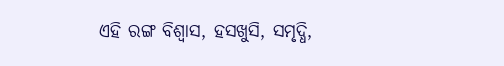ଏହି ରଙ୍ଗ ବିଶ୍ୱାସ, ହସଖୁସି, ସମୃଦ୍ଧି,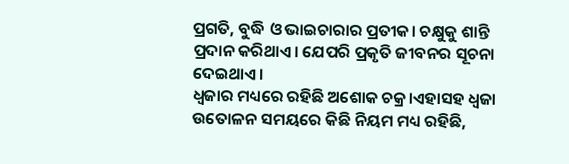ପ୍ରଗତି, ବୁଦ୍ଧି ଓ ଭାଇଚାରାର ପ୍ରତୀକ। ଚକ୍ଷୁକୁ ଶାନ୍ତି ପ୍ରଦାନ କରିଥାଏ। ଯେପରି ପ୍ରକୃତି ଜୀବନର ସୂଚନା ଦେଇଥାଏ।
ଧ୍ୱଜାର ମଧ୍ୟରେ ରହିଛି ଅଶୋକ ଚକ୍ର।ଏହାସହ ଧ୍ୱଜା ଉତୋଳନ ସମୟରେ କିଛି ନିୟମ ମଧ୍ୟ ରହିଛି,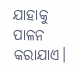ଯାହାକୁ ପାଳନ କରାଯାଏ।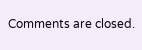Comments are closed.